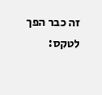זה כבר הפך לטקס: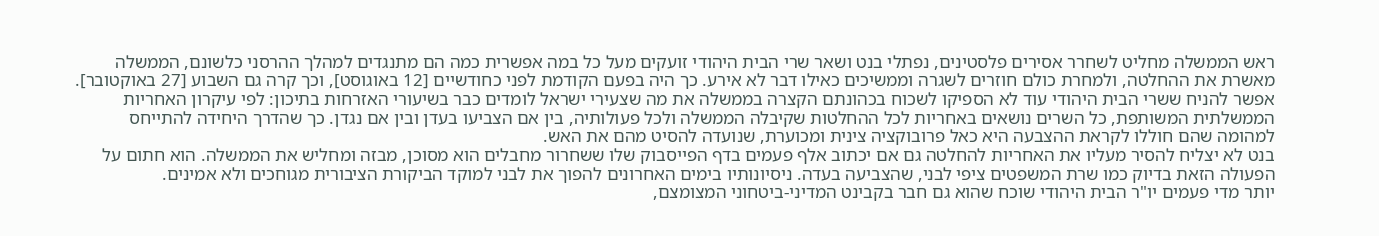ראש הממשלה מחליט לשחרר אסירים פלסטינים, נפתלי בנט ושאר שרי הבית היהודי זועקים מעל כל במה אפשרית כמה הם מתנגדים למהלך ההרסני כלשונם, הממשלה מאשרת את ההחלטה, ולמחרת כולם חוזרים לשגרה וממשיכים כאילו דבר לא אירע. כך היה בפעם הקודמת לפני כחודשיים [12 באוגוסט], וכך קרה גם השבוע [27 באוקטובר].
אפשר להניח ששרי הבית היהודי עוד לא הספיקו לשכוח בכהונתם הקצרה בממשלה את מה שצעירי ישראל לומדים כבר בשיעורי האזרחות בתיכון: לפי עיקרון האחריות הממשלתית המשותפת, כל השרים נושאים באחריות לכל ההחלטות שקיבלה הממשלה ולכל פעולותיה, בין אם הצביעו בעדן ובין אם נגדן. כך שהדרך היחידה להתייחס למהומה שהם חוללו לקראת ההצבעה היא כאל פרובוקציה צינית ומכוערת, שנועדה להסיט מהם את האש.
בנט לא יצליח להסיר מעליו את האחריות להחלטה גם אם יכתוב אלף פעמים בדף הפייסבוק שלו ששחרור מחבלים הוא מסוכן, מבזה ומחליש את הממשלה. הוא חתום על הפעולה הזאת בדיוק כמו שרת המשפטים ציפי לבני, שהצביעה בעדה. ניסיונותיו בימים האחרונים להפוך את לבני למוקד הביקורת הציבורית מגוחכים ולא אמינים.
יותר מדי פעמים יו"ר הבית היהודי שוכח שהוא גם חבר בקבינט המדיני-ביטחוני המצומצם,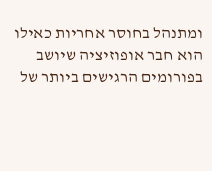ומתנהל בחוסר אחריות כאילו הוא חבר אופוזיציה שיושב בפורומים הרגישים ביותר של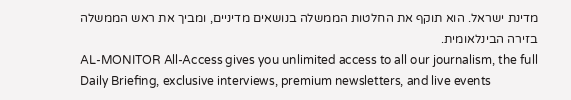מדינת ישראל. הוא תוקף את החלטות הממשלה בנושאים מדיניים, ומביך את ראש הממשלה בזירה הבינלאומית.
AL-MONITOR All-Access gives you unlimited access to all our journalism, the full Daily Briefing, exclusive interviews, premium newsletters, and live events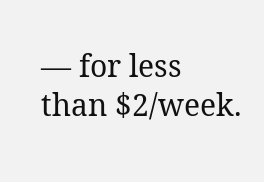— for less than $2/week.